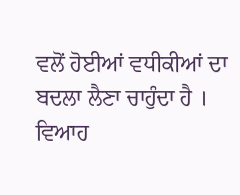ਵਲੋਂ ਹੋਈਆਂ ਵਧੀਕੀਆਂ ਦਾ ਬਦਲਾ ਲੈਣਾ ਚਾਹੁੰਦਾ ਹੈ । ਵਿਆਹ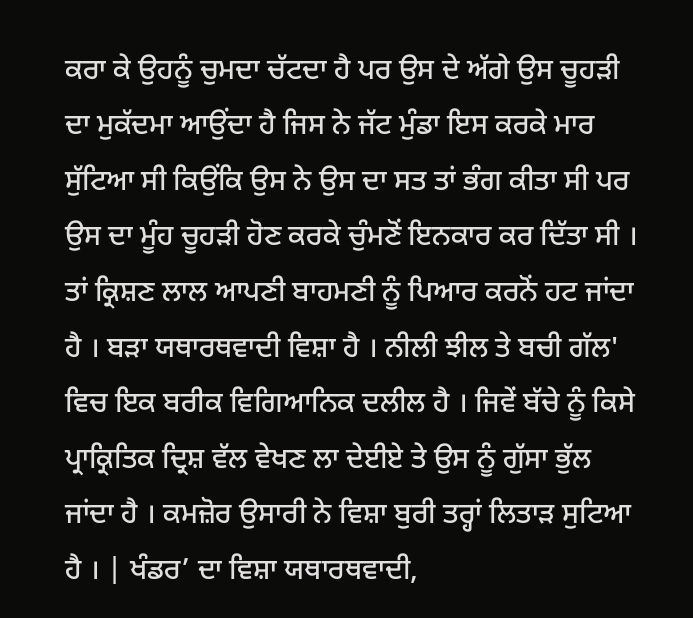ਕਰਾ ਕੇ ਉਹਨੂੰ ਚੁਮਦਾ ਚੱਟਦਾ ਹੈ ਪਰ ਉਸ ਦੇ ਅੱਗੇ ਉਸ ਚੂਹੜੀ ਦਾ ਮੁਕੱਦਮਾ ਆਉਂਦਾ ਹੈ ਜਿਸ ਨੇ ਜੱਟ ਮੁੰਡਾ ਇਸ ਕਰਕੇ ਮਾਰ ਸੁੱਟਿਆ ਸੀ ਕਿਉਂਕਿ ਉਸ ਨੇ ਉਸ ਦਾ ਸਤ ਤਾਂ ਭੰਗ ਕੀਤਾ ਸੀ ਪਰ ਉਸ ਦਾ ਮੂੰਹ ਚੂਹੜੀ ਹੋਣ ਕਰਕੇ ਚੁੰਮਣੋਂ ਇਨਕਾਰ ਕਰ ਦਿੱਤਾ ਸੀ । ਤਾਂ ਕ੍ਰਿਸ਼ਣ ਲਾਲ ਆਪਣੀ ਬਾਹਮਣੀ ਨੂੰ ਪਿਆਰ ਕਰਨੋਂ ਹਟ ਜਾਂਦਾ ਹੈ । ਬੜਾ ਯਥਾਰਥਵਾਦੀ ਵਿਸ਼ਾ ਹੈ । ਨੀਲੀ ਝੀਲ ਤੇ ਬਚੀ ਗੱਲ' ਵਿਚ ਇਕ ਬਰੀਕ ਵਿਗਿਆਨਿਕ ਦਲੀਲ ਹੈ । ਜਿਵੇਂ ਬੱਚੇ ਨੂੰ ਕਿਸੇ ਪ੍ਰਾਕ੍ਰਿਤਿਕ ਦ੍ਰਿਸ਼ ਵੱਲ ਵੇਖਣ ਲਾ ਦੇਈਏ ਤੇ ਉਸ ਨੂੰ ਗੁੱਸਾ ਭੁੱਲ ਜਾਂਦਾ ਹੈ । ਕਮਜ਼ੋਰ ਉਸਾਰੀ ਨੇ ਵਿਸ਼ਾ ਬੁਰੀ ਤਰ੍ਹਾਂ ਲਿਤਾੜ ਸੁਟਿਆ ਹੈ । | ਖੰਡਰ’ ਦਾ ਵਿਸ਼ਾ ਯਥਾਰਥਵਾਦੀ,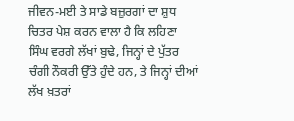ਜੀਵਨ-ਮਈ ਤੇ ਸਾਡੇ ਬਜ਼ੁਰਗਾਂ ਦਾ ਸ਼ੁਧ ਚਿਤਰ ਪੇਸ਼ ਕਰਨ ਵਾਲਾ ਹੈ ਕਿ ਲਹਿਣਾ ਸਿੰਘ ਵਰਗੇ ਲੱਖਾਂ ਬੁਢੇ, ਜਿਨ੍ਹਾਂ ਦੇ ਪੁੱਤਰ ਚੰਗੀ ਨੌਕਰੀ ਉੱਤੇ ਹੁੰਦੇ ਹਨ, ਤੇ ਜਿਨ੍ਹਾਂ ਦੀਆਂ ਲੱਖ ਖ਼ਤਰਾਂ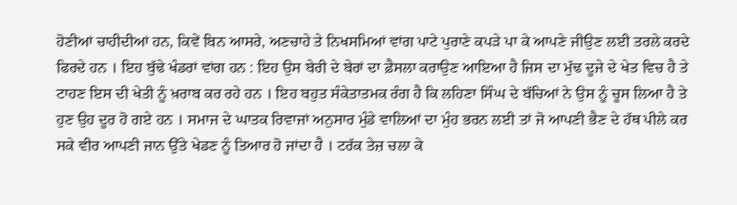ਹੋਣੀਆਂ ਚਾਹੀਦੀਆਂ ਹਨ, ਕਿਵੇਂ ਬਿਨ ਆਸਰੇ, ਅਣਚਾਹੇ ਤੇ ਨਿਖਸਮਿਆਂ ਵਾਂਗ ਪਾਟੇ ਪੁਰਾਣੇ ਕਪੜੇ ਪਾ ਕੇ ਆਪਣੇ ਜੀਉਣ ਲਈ ਤਰਲੇ ਕਰਦੇ ਫਿਰਦੇ ਹਨ । ਇਹ ਬੁੱਢੇ ਖੰਡਰਾਂ ਵਾਂਗ ਹਨ : ਇਹ ਉਸ ਬੇਰੀ ਦੇ ਬੇਰਾਂ ਦਾ ਫ਼ੈਸਲਾ ਕਰਾਉਣ ਆਇਆ ਹੈ ਜਿਸ ਦਾ ਮੁੱਢ ਦੂਜੇ ਦੇ ਖੇਤ ਵਿਚ ਹੈ ਤੇ ਟਾਹਣ ਇਸ ਦੀ ਖੇਤੀ ਨੂੰ ਖ਼ਰਾਬ ਕਰ ਰਹੇ ਹਨ । ਇਹ ਬਹੁਤ ਸੰਕੇਤਾਤਮਕ ਰੰਗ ਹੈ ਕਿ ਲਹਿਣਾ ਸਿੰਘ ਦੇ ਬੱਚਿਆਂ ਨੇ ਉਸ ਨੂੰ ਚੂਸ ਲਿਆ ਹੈ ਤੇ ਹੁਣ ਉਹ ਦੂਰ ਹੋ ਗਏ ਹਨ । ਸਮਾਜ ਦੇ ਘਾਤਕ ਰਿਵਾਜਾਂ ਅਨੁਸਾਰ ਮੁੰਡੇ ਵਾਲਿਆਂ ਦਾ ਮੁੰਹ ਭਰਨ ਲਈ ਤਾਂ ਜੋ ਆਪਣੀ ਭੈਣ ਦੇ ਹੱਥ ਪੀਲੇ ਕਰ ਸਕੇ ਵੀਰ ਆਪਣੀ ਜਾਨ ਉੱਤੇ ਖੇਡਣ ਨੂੰ ਤਿਆਰ ਹੋ ਜਾਂਦਾ ਹੈ । ਟਰੱਕ ਤੇਜ਼ ਚਲਾ ਕੇ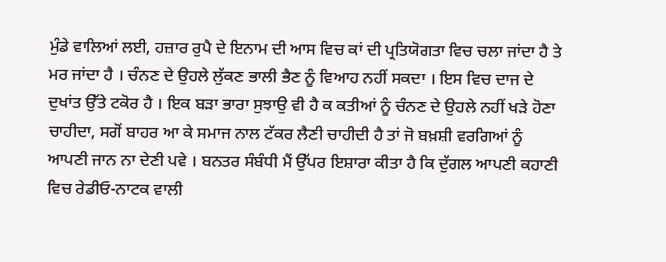ਮੁੰਡੇ ਵਾਲਿਆਂ ਲਈ, ਹਜ਼ਾਰ ਰੁਪੈ ਦੇ ਇਨਾਮ ਦੀ ਆਸ ਵਿਚ ਕਾਂ ਦੀ ਪ੍ਰਤਿਯੋਗਤਾ ਵਿਚ ਚਲਾ ਜਾਂਦਾ ਹੈ ਤੇ ਮਰ ਜਾਂਦਾ ਹੈ । ਚੰਨਣ ਦੇ ਉਹਲੇ ਲੁੱਕਣ ਭਾਲੀ ਭੈਣ ਨੂੰ ਵਿਆਹ ਨਹੀਂ ਸਕਦਾ । ਇਸ ਵਿਚ ਦਾਜ ਦੇ ਦੁਖਾਂਤ ਉੱਤੇ ਟਕੋਰ ਹੈ । ਇਕ ਬੜਾ ਭਾਰਾ ਸੁਝਾਉ ਵੀ ਹੈ ਕ ਕਤੀਆਂ ਨੂੰ ਚੰਨਣ ਦੇ ਉਹਲੇ ਨਹੀਂ ਖੜੇ ਹੋਣਾ ਚਾਹੀਦਾ, ਸਗੋਂ ਬਾਹਰ ਆ ਕੇ ਸਮਾਜ ਨਾਲ ਟੱਕਰ ਲੈਣੀ ਚਾਹੀਦੀ ਹੈ ਤਾਂ ਜੋ ਬਖ਼ਸ਼ੀ ਵਰਗਿਆਂ ਨੂੰ ਆਪਣੀ ਜਾਨ ਨਾ ਦੇਣੀ ਪਵੇ । ਬਨਤਰ ਸੰਬੰਧੀ ਮੈਂ ਉੱਪਰ ਇਸ਼ਾਰਾ ਕੀਤਾ ਹੈ ਕਿ ਦੁੱਗਲ ਆਪਣੀ ਕਹਾਣੀ ਵਿਚ ਰੇਡੀਓ-ਨਾਟਕ ਵਾਲੀ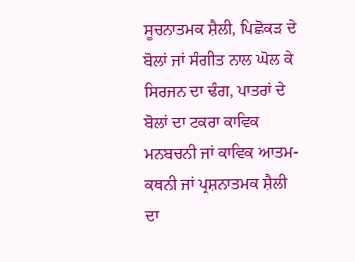ਸੂਚਨਾਤਮਕ ਸ਼ੈਲੀ, ਪਿਛੋਕੜ ਦੇ ਬੋਲਾਂ ਜਾਂ ਸੰਗੀਤ ਨਾਲ ਘੋਲ ਕੇ ਸਿਰਜਨ ਦਾ ਢੰਗ, ਪਾਤਰਾਂ ਦੇ ਬੋਲਾਂ ਦਾ ਟਕਰਾ ਕਾਵਿਕ ਮਨਬਚਨੀ ਜਾਂ ਕਾਵਿਕ ਆਤਮ-ਕਥਨੀ ਜਾਂ ਪ੍ਰਸ਼ਨਾਤਮਕ ਸ਼ੈਲੀ ਦਾ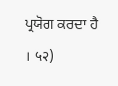ਪ੍ਰਯੋਗ ਕਰਦਾ ਹੈ । ५२)